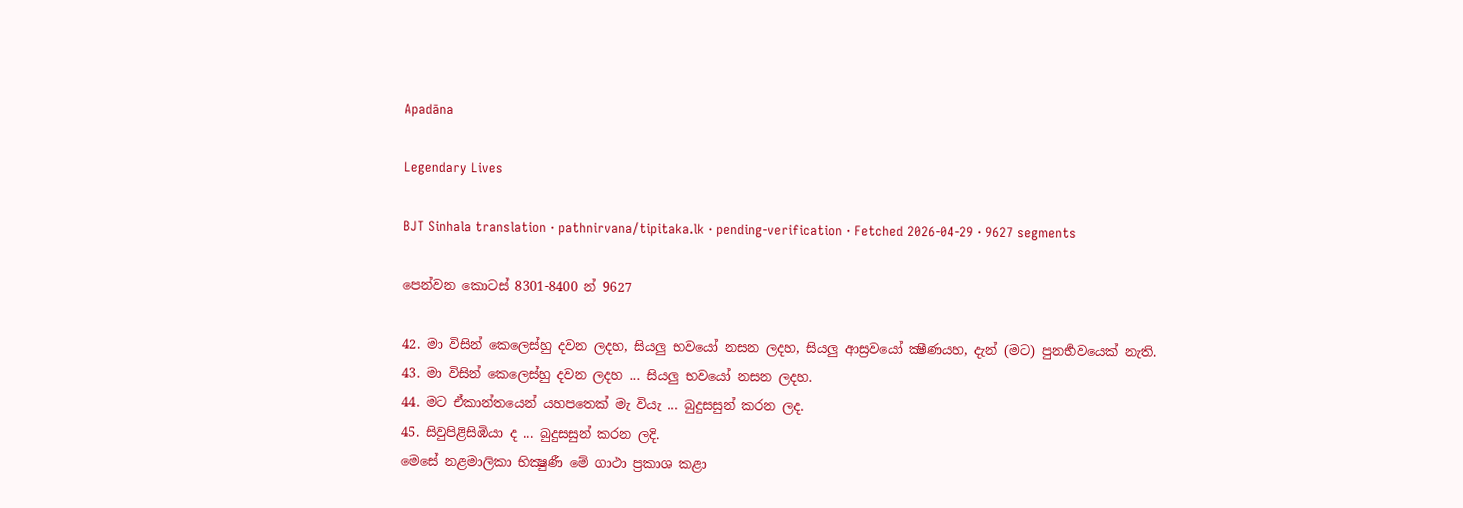Apadāna

Legendary Lives

BJT Sinhala translation · pathnirvana/tipitaka.lk · pending-verification · Fetched 2026-04-29 · 9627 segments

පෙන්වන කොටස් 8301-8400 න් 9627

42. මා විසින් කෙලෙස්හු දවන ලදහ, සියලු භවයෝ නසන ලදහ, සියලු ආස්‍රවයෝ ක්‍ෂීණයහ, දැන් (මට) පුනර්‍භවයෙක් නැති.
43. මා විසින් කෙලෙස්හු දවන ලදහ ... සියලු භවයෝ නසන ලදහ.
44. මට ඒකාන්තයෙන් යහපතෙක් මැ වියැ ... බුදුසසුන් කරන ලද.
45. සිවුපිළිසිඹියා ද ... බුදුසසුන් කරන ලදි.
මෙසේ නළමාලිකා භික්‍ෂුණී මේ ගාථා ප්‍රකාශ කළා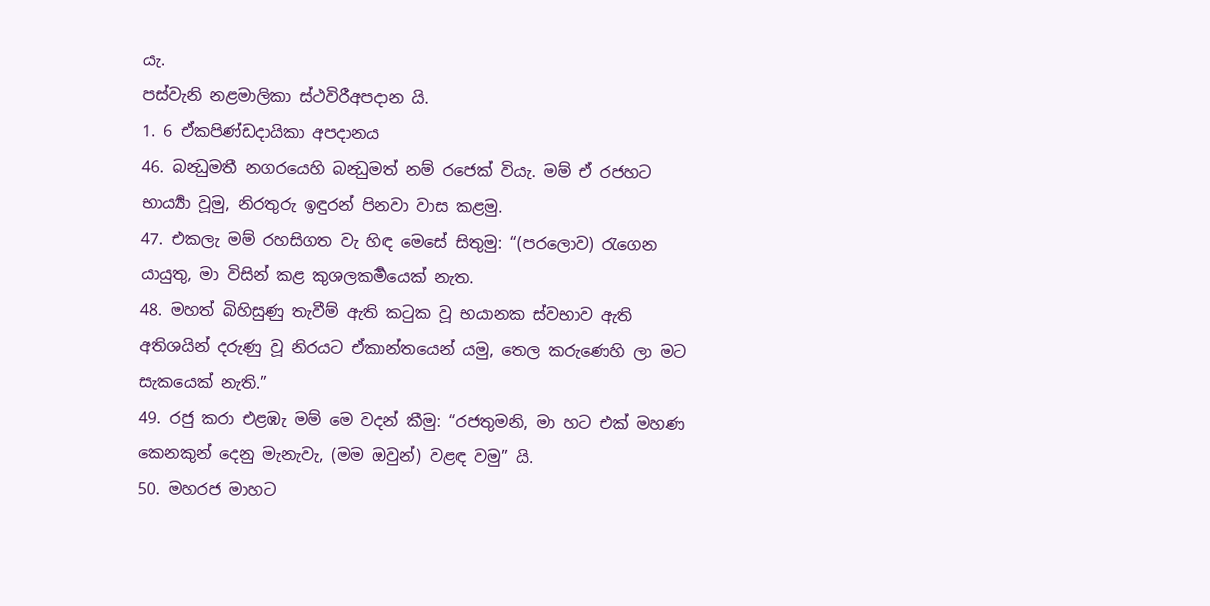යැ.
පස්වැනි නළමාලිකා ස්ථවිරීඅපදාන යි.
1. 6 ඒකපිණ්ඩදායිකා අපදානය
46. බන්‍ධුමතී නගරයෙහි බන්‍ධුමත් නම් රජෙක් වියැ. මම් ඒ රජහට භාර්‍ය්‍යා වූමු, නිරතුරු ඉඳුරන් පිනවා වාස කළමු.
47. එකලැ මම් රහසිගත වැ හිඳ මෙසේ සිතුමු: “(පරලොව) රැගෙන යායුතු, මා විසින් කළ කුශලකර්‍මයෙක් නැත.
48. මහත් බිහිසුණු තැවීම් ඇති කටුක වූ භයානක ස්වභාව ඇති අතිශයින් දරුණු වූ නිරයට ඒකාන්තයෙන් යමු, තෙල කරුණෙහි ලා මට සැකයෙක් නැති.”
49. රජු කරා එළඹැ මම් මෙ වදන් කීමු: “රජතුමනි, මා හට එක් මහණ කෙනකුන් දෙනු මැනැවැ, (මම ඔවුන්) වළඳ වමු” යි.
50. මහරජ මාහට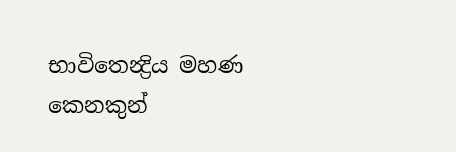භාවිතෙන්‍ද්‍රිය මහණ කෙනකුන්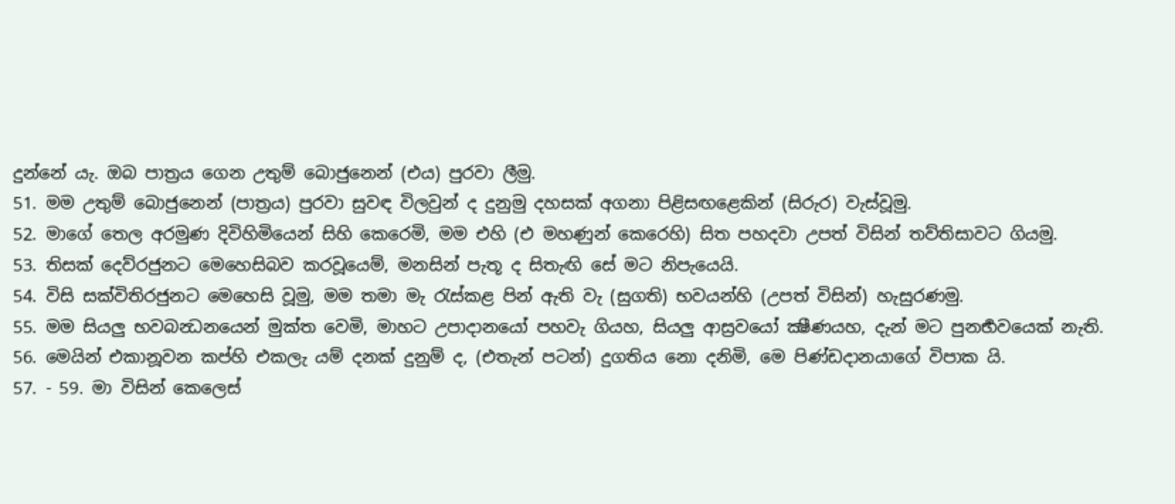දුන්නේ යැ. ඔබ පාත්‍රය ගෙන උතුම් බොජුනෙන් (එය) පුරවා ලීමු.
51. මම උතුම් බොජුනෙන් (පාත්‍රය) පුරවා සුවඳ විලවුන් ද දුනුමු දහසක් අගනා පිළිසඟළෙකින් (සිරුර) වැස්වූමු.
52. මාගේ තෙල අරමුණ දිවිහිමියෙන් සිහි කෙරෙමි, මම එහි (එ මහණුන් කෙරෙහි) සිත පහදවා උපත් විසින් තව්තිසාවට ගියමු.
53. තිසක් දෙව්රජුනට මෙහෙසිබව කරවූයෙම්, මනසින් පැතූ ද සිතැඟි සේ මට නිපැයෙයි.
54. විසි සක්විතිරජුනට මෙහෙසි වූමු, මම තමා මැ රැස්කළ පින් ඇති වැ (සුගති) භවයන්හි (උපත් විසින්) හැසුරණමු.
55. මම සියලු භවබන්‍ධනයෙන් මුක්ත වෙමි, මාහට උපාදානයෝ පහවැ ගියහ, සියලු ආස්‍රවයෝ ක්‍ෂීණයහ, දැන් මට පුනර්‍භවයෙක් නැති.
56. මෙයින් එකානූවන කප්හි එකලැ යම් දනක් දුනුම් ද, (එතැන් පටන්) දුගතිය නො දනිමි, මෙ පිණ්ඩදානයාගේ විපාක යි.
57. - 59. මා විසින් කෙලෙස්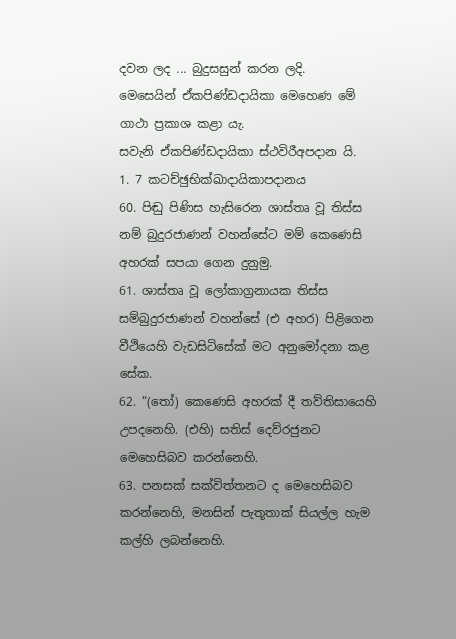දවන ලද ... බුදුසසුන් කරන ලදි.
මෙසෙයින් ඒකපිණ්‍ඩදායිකා මෙහෙණ මේ ගාථා ප්‍රකාශ කළා යැ.
සවැනි ඒකපිණ්ඩදායිකා ස්ථවිරීඅපදාන යි.
1. 7 කටච්ඡුභික්ඛාදායිකාපදානය
60. පිඬු පිණිස හැසිරෙන ශාස්තෘ වූ තිස්ස නම් බුදුරජාණන් වහන්සේට මම් කෙණෙසි අහරක් සපයා ගෙන දුනුමු.
61. ශාස්තෘ වූ ලෝකාග්‍රනායක තිස්ස සම්බුදුරජාණන් වහන්සේ (එ අහර) පිළිගෙන වීථියෙහි වැඩසිටිසේක් මට අනුමෝදනා කළ සේක.
62. “(තෝ) කෙණෙසි අහරක් දී තව්තිසායෙහි උපදනෙහි. (එහි) සතිස් දෙව්රජුනට මෙහෙසිබව කරන්නෙහි.
63. පනසක් සක්විත්තනට ද මෙහෙසිබව කරන්නෙහි, මනසින් පැතූතාක් සියල්ල හැම කල්හි ලබන්නෙහි.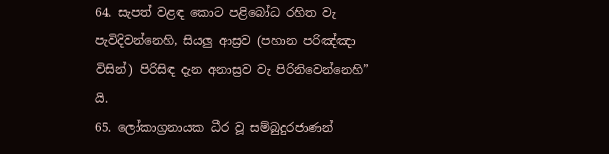64. සැපත් වළඳ කොට පළිබෝධ රහිත වැ පැවිදිවන්නෙහි, සියලු ආස්‍රව (පහාන පරිඤ්ඤා විසින්) පිරිසිඳ දැන අනාස්‍රව වැ පිරිනිවෙන්නෙහි” යි.
65. ලෝකාග්‍රනායක ධීර වූ සම්බුදුරජාණන්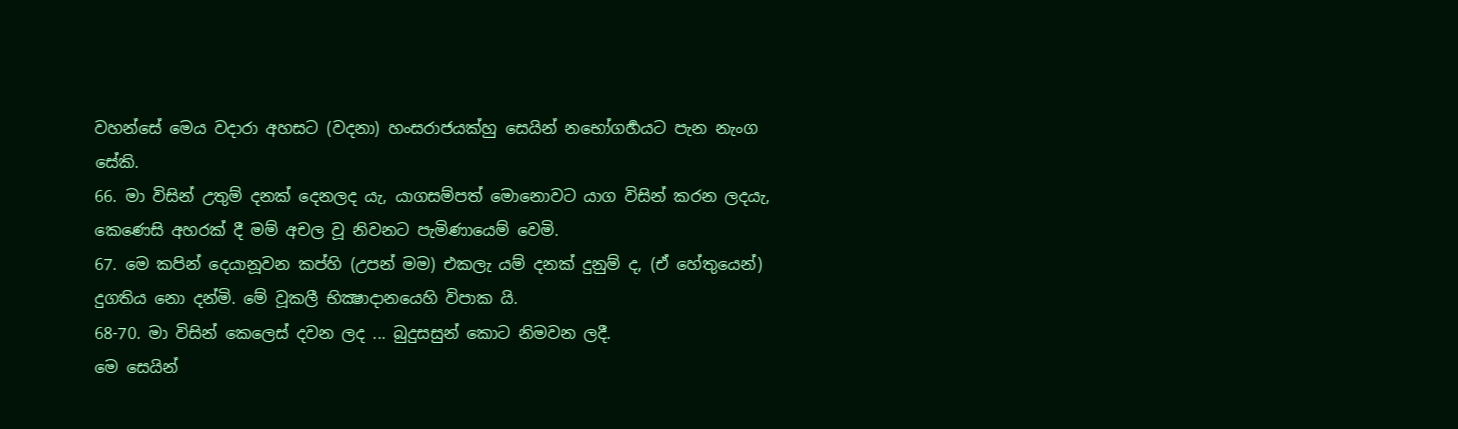වහන්සේ මෙය වදාරා අහසට (වදනා) හංසරාජයක්හු සෙයින් නභෝගර්‍හයට පැන නැංග සේකි.
66. මා විසින් උතුම් දනක් දෙනලද යැ, යාගසම්පත් මොනොවට යාග විසින් කරන ලදයැ, කෙණෙසි අහරක් දී මම් අචල වූ නිවනට පැමිණායෙම් වෙමි.
67. මෙ කපින් දෙයානූවන කප්හි (උපන් මම) එකලැ යම් දනක් දුනුම් ද, (ඒ හේතුයෙන්) දුගතිය නො දන්මි. මේ වූකලී භික්‍ෂාදානයෙහි විපාක යි.
68-70. මා විසින් කෙලෙස් දවන ලද ... බුදුසසුන් කොට නිමවන ලදී.
මෙ සෙයින්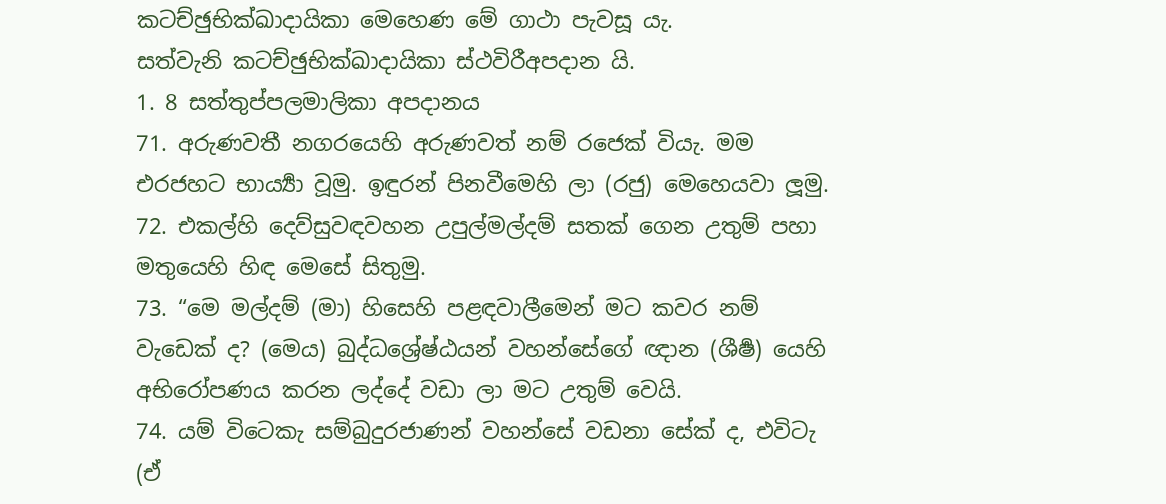කටච්ඡුභික්‍ඛාදායිකා මෙහෙණ මේ ගාථා පැවසූ යැ.
සත්වැනි කටච්ඡුභික්‍ඛාදායිකා ස්ථවිරීඅපදාන යි.
1. 8 සත්තුප්පලමාලිකා අපදානය
71. අරුණවතී නගරයෙහි අරුණවත් නම් රජෙක් වියැ. මම එරජහට භාර්‍ය්‍යා වූමු. ඉඳුරන් පිනවීමෙහි ලා (රජු) මෙහෙයවා ලූමු.
72. එකල්හි දෙව්සුවඳවහන උපුල්මල්දම් සතක් ගෙන උතුම් පහා මතුයෙහි හිඳ මෙසේ සිතුමු.
73. “මෙ මල්දම් (මා) හිසෙහි පළඳවාලීමෙන් මට කවර නම් වැඩෙක් ද? (මෙය) බුද්ධශ්‍රේෂ්ඨයන් වහන්සේගේ ඥාන (ශීර්‍ෂ) යෙහි අභිරෝපණය කරන ලද්දේ වඩා ලා මට උතුම් වෙයි.
74. යම් විටෙකැ සම්බුදුරජාණන් වහන්සේ වඩනා සේක් ද, එවිටැ (ඒ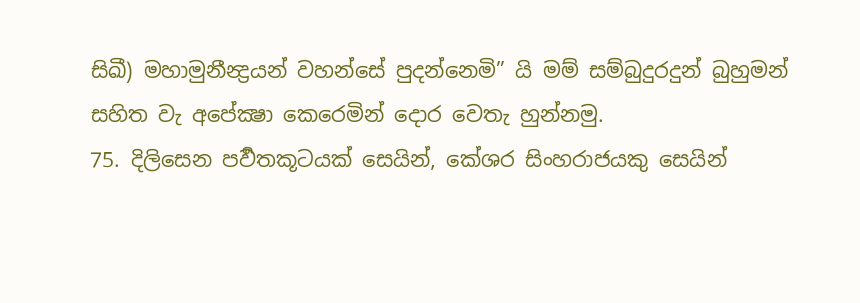සිඛී) මහාමුනීන්‍ද්‍රයන් වහන්සේ පුදන්නෙමි” යි මම් සම්බුදුරදුන් බුහුමන් සහිත වැ අපේක්‍ෂා කෙරෙමින් දොර වෙතැ හුන්නමු.
75. දිලිසෙන පර්‍වතකූටයක් සෙයින්, කේශර සිංහරාජයකු සෙයින්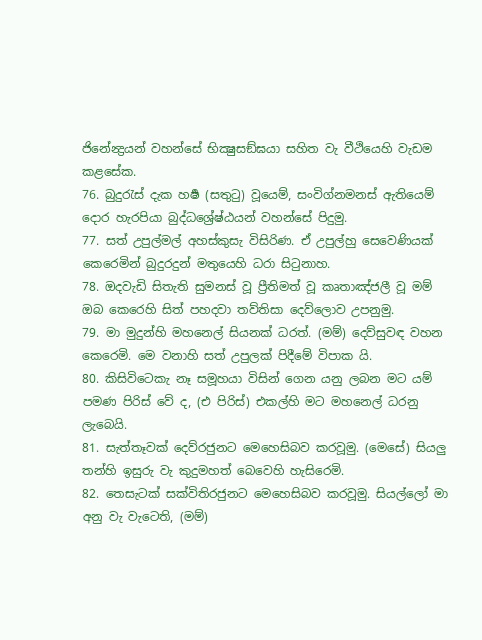ජිනේන්‍ද්‍රයන් වහන්සේ භික්‍ෂුසඞ්ඝයා සහිත වැ වීථියෙහි වැඩම කළසේක.
76. බුදුරැස් දැක හර්‍ෂ (සතුටු) වූයෙම්, සංවිග්නමනස් ඇතියෙම් දොර හැරපියා බුද්ධශ්‍රේෂ්ඨයන් වහන්සේ පිදුමු.
77. සත් උපුල්මල් අහස්කුසැ විසිරිණ. ඒ උපුල්හු සෙවෙණියක් කෙරෙමින් බුදුරදුන් මතුයෙහි ධරා සිටුනාහ.
78. ඔදවැඩි සිතැති සුමනස් වූ ප්‍රීතිමත් වූ කෘතාඤ්ජලී වූ මම් ඔබ කෙරෙහි සිත් පහදවා තව්තිසා දෙව්ලොව උපනුමු.
79. මා මුදුන්හි මහනෙල් සියනක් ධරත්. (මම්) දෙව්සුවඳ වහන කෙරෙමි. මෙ වනාහි සත් උපුලක් පිදීමේ විපාක යි.
80. කිසිවිටෙකැ නෑ සමූහයා විසින් ගෙන යනු ලබන මට යම් පමණ පිරිස් වේ ද, (එ පිරිස්) එකල්හි මට මහනෙල් ධරනු ලැබෙයි.
81. සැත්තෑවක් දෙව්රජුනට මෙහෙසිබව කරවූමු. (මෙසේ) සියලු තන්හි ඉසුරු වැ කුදුමහත් බෙවෙහි හැසිරෙමි.
82. තෙසැටක් සක්විතිරජුනට මෙහෙසිබව කරවූමු. සියල්ලෝ මා අනු වැ වැටෙති, (මම්)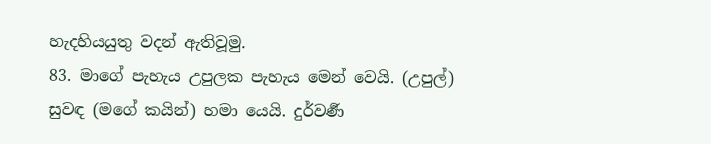හැදහියයුතු වදන් ඇතිවූමු.
83. මාගේ පැහැය උපුලක පැහැය මෙන් වෙයි. (උපුල්) සුවඳ (මගේ කයින්) හමා යෙයි. දුර්වර්‍ණ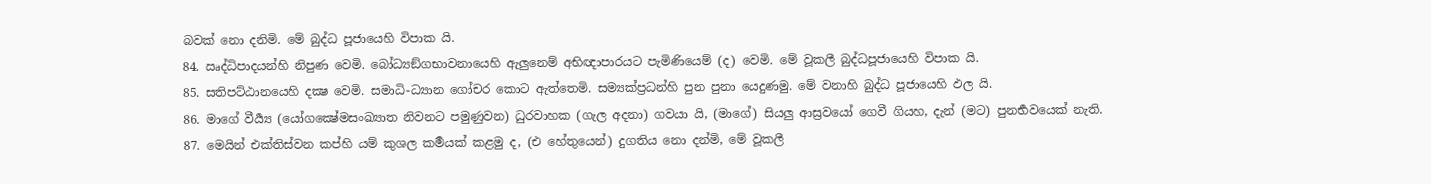බවක් නො දනිමි. මේ බුද්ධ පූජායෙහි විපාක යි.
84. ඍද්ධිපාදයන්හි නිපුණ වෙමි. බෝධ්‍යඞ්ගභාවනායෙහි ඇලුනෙම් අභිඥාපාරයට පැමිණියෙම් (ද) වෙමි. මේ වූකලී බුද්ධපූජායෙහි විපාක යි.
85. සතිපට්ඨානයෙහි දක්‍ෂ වෙමි. සමාධි-ධ්‍යාන ගෝචර කොට ඇත්තෙමි. සම්‍යක්ප්‍රධන්හි පුන පුනා යෙදුණමු. මේ වනාහි බුද්ධ පූජායෙහි ඵල යි.
86. මාගේ වීර්‍ය්‍ය (යෝගක්‍ෂේමසංඛ්‍යාත නිවනට පමුණුවන) ධුරවාහක (ගැල අදනා) ගවයා යි, (මාගේ) සියලු ආස්‍රවයෝ ගෙවී ගියහ, දැන් (මට) පුනර්‍භවයෙක් නැති.
87. මෙයින් එක්තිස්වන කප්හි යම් කුශල කර්‍මයක් කළමු ද, (එ හේතුයෙන්) දුගතිය නො දන්මි, මේ වූකලී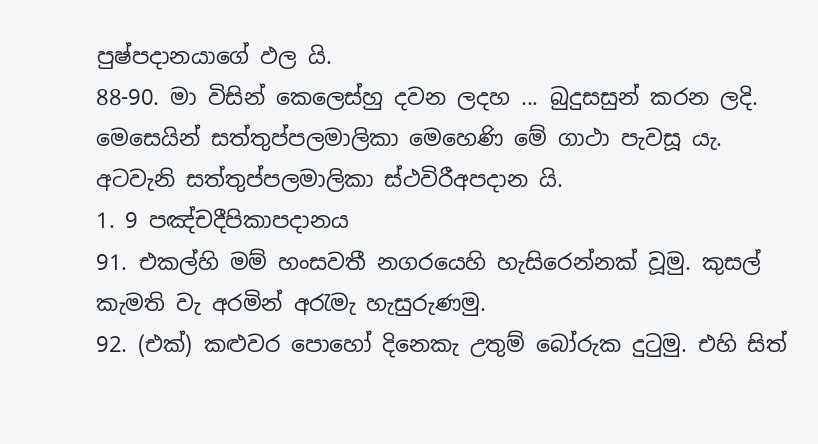පුෂ්පදානයාගේ ඵල යි.
88-90. මා විසින් කෙලෙස්හු දවන ලදහ ... බුදුසසුන් කරන ලදි.
මෙසෙයින් සත්තුප්පලමාලිකා මෙහෙණි මේ ගාථා පැවසූ යැ.
අටවැනි සත්තුප්පලමාලිකා ස්ථවිරීඅපදාන යි.
1. 9 පඤ්චදීපිකාපදානය
91. එකල්හි මම් හංසවතී නගරයෙහි හැසිරෙන්නක් වූමු. කුසල් කැමති වැ අරමින් අරැමැ හැසුරුණමු.
92. (එක්) කළුවර පොහෝ දිනෙකැ උතුම් බෝරුක දුටුමු. එහි සිත්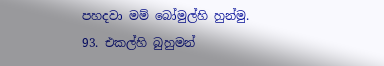පහදවා මම් බෝමුල්හි හුන්මු.
93. එකල්හි බුහුමන්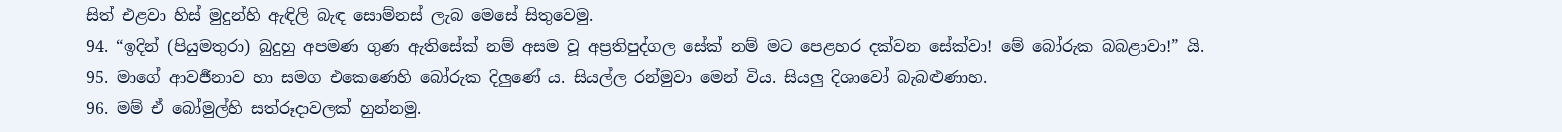සිත් එළවා හිස් මුදුන්හි ඇඳිලි බැඳ සොම්නස් ලැබ මෙසේ සිතුවෙමු.
94. “ඉදින් (පියුමතුරා) බුදුහු අපමණ ගුණ ඇතිසේක් නම් අසම වූ අප්‍රතිපුද්ගල සේක් නම් මට පෙළහර දක්වන සේක්වා! මේ බෝරුක බබළාවා!” යි.
95. මාගේ ආවර්‍ජනාව හා සමග එකෙණෙහි බෝරුක දිලුණේ ය. සියල්ල රන්මුවා මෙන් විය. සියලු දිශාවෝ බැබළුණාහ.
96. මම් ඒ බෝමුල්හි සත්රූදාවලක් හුන්නමු.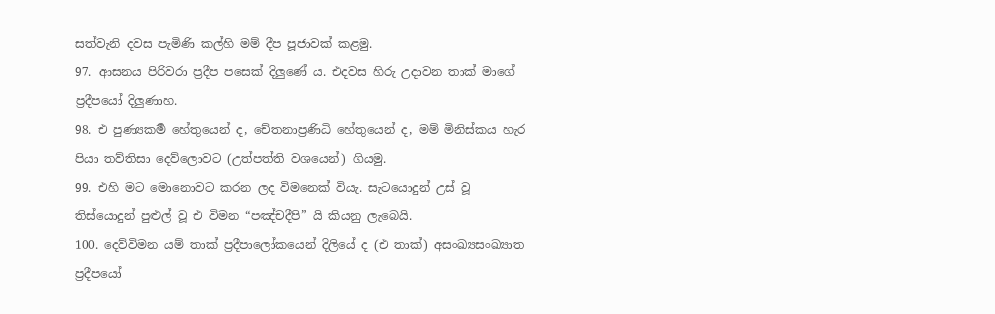සත්වැනි දවස පැමිණි කල්හි මම් දීප පූජාවක් කළමු.
97. ආසනය පිරිවරා ප්‍රදීප පසෙක් දිලුණේ ය. එදවස හිරු උදාවන තාක් මාගේ ප්‍රදීපයෝ දිලුණාහ.
98. එ පුණ්‍යකර්‍ම හේතුයෙන් ද, චේතනාප්‍රණිධි හේතුයෙන් ද, මම් මිනිස්කය හැර පියා තව්තිසා දෙව්ලොවට (උත්පත්ති වශයෙන්) ගියමු.
99. එහි මට මොනොවට කරන ලද විමනෙක් වියැ. සැටයොදුන් උස් වූ තිස්යොදුන් පුළුල් වූ එ විමන “පඤ්චදීපි” යි කියනු ලැබෙයි.
100. දෙව්විමන යම් තාක් ප්‍රදීපාලෝකයෙන් දිලියේ ද (එ තාක්) අසංඛ්‍යසංඛ්‍යාත ප්‍රදීපයෝ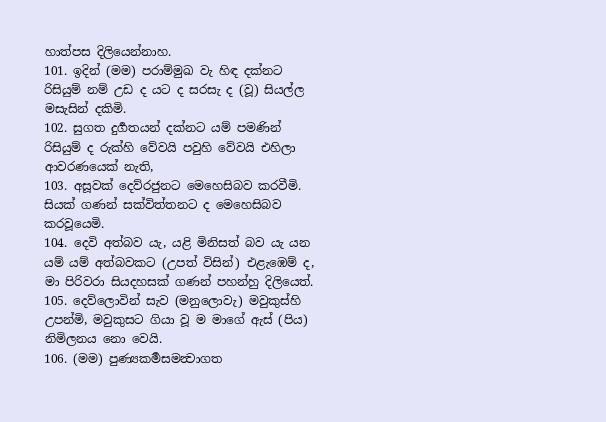හාත්පස දිලියෙන්නාහ.
101. ඉදින් (මම) පරාම්මුඛ වැ හිඳ දක්නට රිසියුම් නම් උඩ ද යට ද සරසැ ද (වූ) සියල්ල මසැසින් දකිමි.
102. සුගත දුර්‍ගතයන් දක්නට යම් පමණින් රිසියුම් ද රුක්හි වේවයි පවුහි වේවයි එහිලා ආවරණයෙක් නැති,
103. අසූවක් දෙව්රජුනට මෙහෙසිබව කරවීමි. සියක් ගණන් සක්විත්තනට ද මෙහෙසිබව කරවූයෙමි.
104. දෙවි අත්බව යැ, යළි මිනිසත් බව යැ යන යම් යම් අත්බවකට (උපත් විසින්) එළැඹෙම් ද, මා පිරිවරා සියදහසක් ගණන් පහන්හු දිලියෙත්.
105. දෙව්ලොවින් සැව (මනුලොවැ) මවුකුස්හි උපන්මි, මවුකුසට ගියා වූ ම මාගේ ඇස් (පිය) නිමිලනය නො වෙයි.
106. (මම) පුණ්‍යකර්‍මසමන්‍වාගත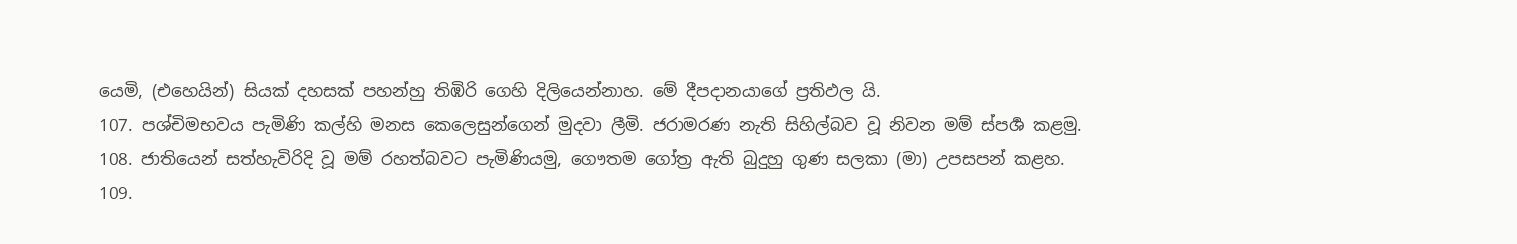යෙමි, (එහෙයින්) සියක් දහසක් පහන්හු තිඹිරි ගෙහි දිලියෙන්නාහ. මේ දීපදානයාගේ ප්‍රතිඵල යි.
107. පශ්චිමභවය පැමිණි කල්හි මනස කෙලෙසුන්ගෙන් මුදවා ලීමි. ජරාමරණ නැති සිහිල්බව වූ නිවන මම් ස්පර්‍ශ කළමු.
108. ජාතියෙන් සත්හැවිරිදි වූ මම් රහත්බවට පැමිණියමු, ගෞතම ගෝත්‍ර ඇති බුදුහු ගුණ සලකා (මා) උපසපන් කළහ.
109.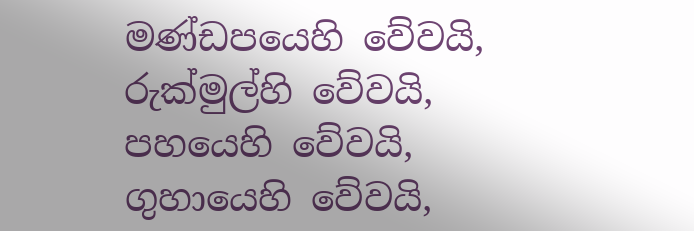මණ්ඩපයෙහි වේවයි, රුක්මුල්හි වේවයි, පහයෙහි වේවයි, ගුහායෙහි වේවයි,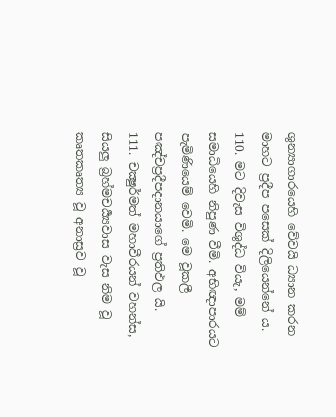ශුන්‍යාගාරයෙහි වේවයි ධ්‍යාන කරන මාහට ප්‍රදීප පසෙක් දිලියෙන්නේ ය.
110. මට දිවැස විශුද්ධ වියැ, මම් සමාධියෙහි නිපුණ වීමි. අභිඥාපාරයට පැමිණියෙම් වෙමි. මෙ වූකලී පඤ්චප්‍රදීපදානයාගේ ප්‍රතිඵල යි.
111. චක්‍ෂුර්මත් මහාවීරයන් වහන්ස, සියලු බ්‍රහ්මචර්‍ය්‍යවාස වැස නිම වූ කෘතකෘත්‍ය වූ අනාස්‍රව වූ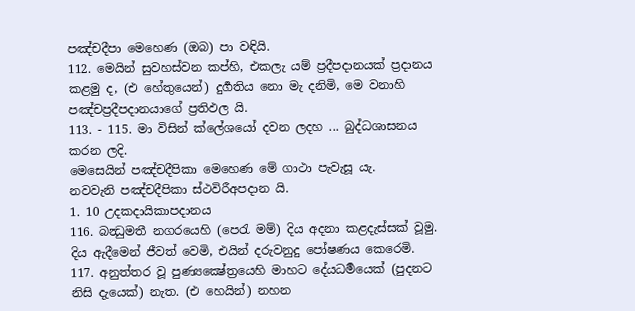පඤ්චදීපා මෙහෙණ (ඔබ) පා වඳියි.
112. මෙයින් සුවහස්වන කප්හි, එකලැ යම් ප්‍රදීපදානයක් ප්‍රදානය කළමු ද, (එ හේතුයෙන්) දුර්‍ගතිය නො මැ දනිමි, මෙ වනාහි පඤ්චප්‍රදීපදානයාගේ ප්‍රතිඵල යි.
113. - 115. මා විසින් ක්ලේශයෝ දවන ලදහ ... බුද්ධශාසනය කරන ලදි.
මෙසෙයින් පඤ්චදීපිකා මෙහෙණ මේ ගාථා පැවැසූ යැ.
නවවැනි පඤ්චදීපිකා ස්ථවිරීඅපදාන යි.
1. 10 උදකදායිකාපදානය
116. බන්‍ධුමතී නගරයෙහි (පෙරැ මම්) දිය අදනා කළදැස්සක් වූමු. දිය ඇදීමෙන් ජීවත් වෙමි, එයින් දරුවනුදු පෝෂණය කෙරෙමි.
117. අනුත්තර වූ පුණ්‍යක්‍ෂේත්‍රයෙහි මාහට දේයධර්‍මයෙක් (පුදනට නිසි දැයෙක්) නැත. (එ හෙයින්) නහන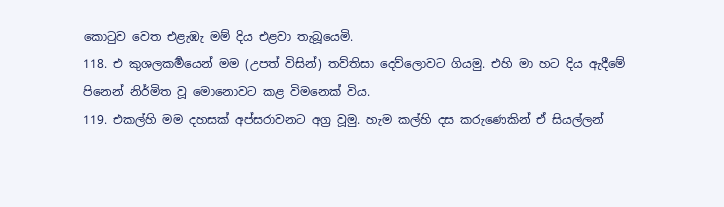කොටුව වෙත එළැඹැ මම් දිය එළවා තැබූයෙමි.
118. එ කුශලකර්‍මයෙන් මම (උපත් විසින්) තව්තිසා දෙව්ලොවට ගියමු. එහි මා හට දිය ඇදීමේ පිනෙන් නිර්මිත වූ මොනොවට කළ විමනෙක් විය.
119. එකල්හි මම දහසක් අප්සරාවනට අග්‍ර වූමු. හැම කල්හි දස කරුණෙකින් ඒ සියල්ලන්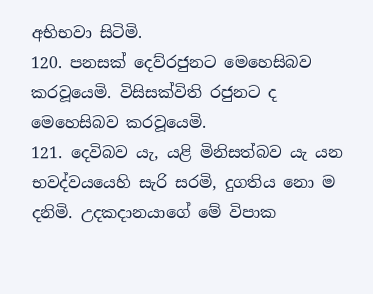අභිභවා සිටිමි.
120. පනසක් දෙව්රජුනට මෙහෙසිබව කරවූයෙමි. විසිසක්විති රජුනට ද මෙහෙසිබව කරවූයෙමි.
121. දෙවිබව යැ, යළි මිනිසත්බව යැ යන භවද්වයයෙහි සැරි සරමි, දුගතිය නො ම දනිමි. උදකදානයාගේ මේ විපාක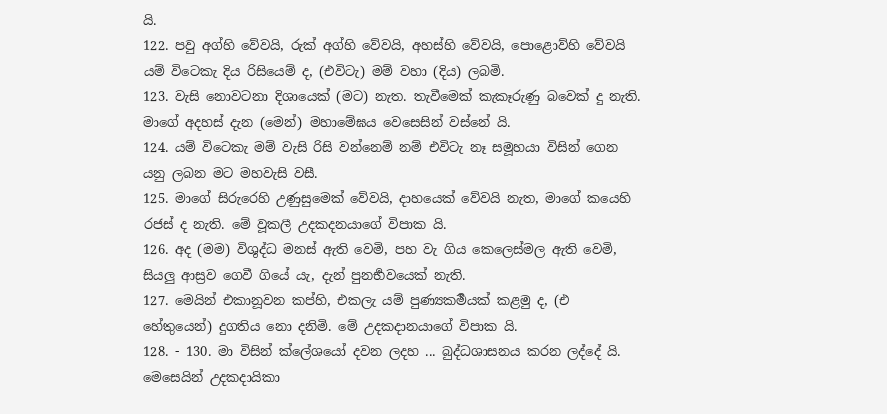යි.
122. පවු අග්හි වේවයි, රුක් අග්හි වේවයි, අහස්හි වේවයි, පොළොව්හි වේවයි යම් විටෙකැ දිය රිසියෙම් ද, (එවිටැ) මම් වහා (දිය) ලබමි.
123. වැසි නොවටනා දිශායෙක් (මට) නැත. තැවීමෙක් කැකෑරුණු බවෙක් දු නැති. මාගේ අදහස් දැන (මෙන්) මහාමේඝය වෙසෙසින් වස්නේ යි.
124. යම් විටෙකැ මම් වැසි රිසි වන්නෙම් නම් එවිටැ නෑ සමූහයා විසින් ගෙන යනු ලබන මට මහවැසි වසී.
125. මාගේ සිරුරෙහි උණුසුමෙක් වේවයි, දාහයෙක් වේවයි නැත, මාගේ කයෙහි රජස් ද නැති. මේ වූකලී උදකදනයාගේ විපාක යි.
126. අද (මම) විශුද්ධ මනස් ඇති වෙමි, පහ වැ ගිය කෙලෙස්මල ඇති වෙමි, සියලු ආස්‍රව ගෙවී ගියේ යැ, දැන් පුනර්‍භවයෙක් නැති.
127. මෙයින් එකානූවන කප්හි, එකලැ යම් පුණ්‍යකර්‍මයක් කළමු ද, (එ හේතුයෙන්) දුගතිය නො දනිමි. මේ උදකදානයාගේ විපාක යි.
128. - 130. මා විසින් ක්ලේශයෝ දවන ලදහ ... බුද්ධශාසනය කරන ලද්දේ යි.
මෙසෙයින් උදකදායිකා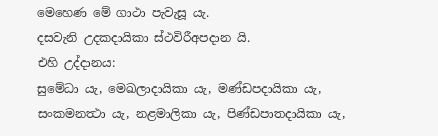මෙහෙණ මේ ගාථා පැවැසූ යැ.
දසවැනි උදකදායිකා ස්ථවිරීඅපදාන යි.
එහි උද්දානය:
සුමේධා යැ, මෙඛලාදායිකා යැ, මණ්ඩපදායිකා යැ, සංකමනත්‍ථා යැ, නළමාලිකා යැ, පිණ්ඩපාතදායිකා යැ,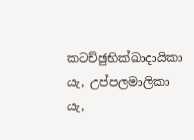කටච්ඡුභික්ඛාදායිකා යැ, උප්පලමාලිකා යැ,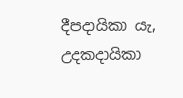දීපදායිකා යැ, උදකදායිකා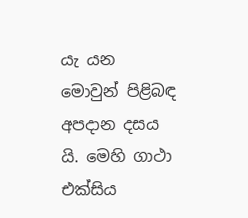යැ යන මොවුන් පිළිබඳ අපදාන දසය යි. මෙහි ගාථා එක්සිය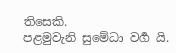තිසෙකි.
පළමුවැනි සුමේධා වර්‍ග යි.